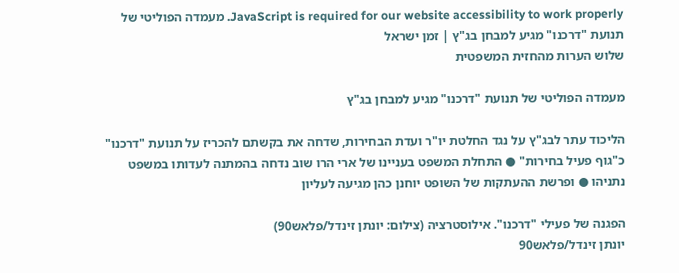JavaScript is required for our website accessibility to work properly. מעמדה הפוליטי של תנועת "דרכנו" מגיע למבחן בג"ץ | זמן ישראל
שלוש הערות מהחזית המשפטית

מעמדה הפוליטי של תנועת "דרכנו" מגיע למבחן בג"ץ

הליכוד עתר לבג"ץ על נגד החלטת יו"ר ועדת הבחירות, שדחה את בקשתם להכריז על תנועת "דרכנו" כ"גוף פעיל בחירות" ● התחלת המשפט בעניינו של ארי הרו שוב נדחה בהמתנה לעדותו במשפט נתניהו ● ופרשת ההעתקות של השופט יוחנן כהן מגיעה לעליון

הפגנה של פעילי "דרכנו". אילוסטרציה (צילום: יונתן זינדל/פלאש90)
יונתן זינדל/פלאש90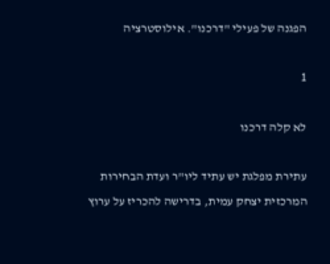הפגנה של פעילי "דרכנו". אילוסטרציה

1

לא קלה דרכנו

עתירת מפלגת יש עתיד ליו"ר ועדת הבחירות המרכזית יצחק עמית, בדרישה להכריז על ערוץ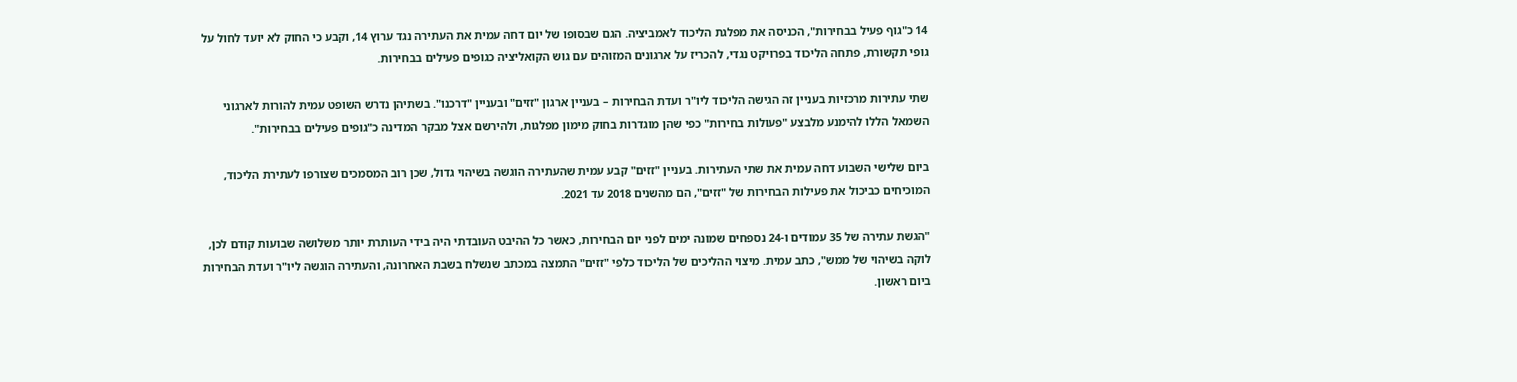14 כ"גוף פעיל בבחירות", הכניסה את מפלגת הליכוד לאמביציה. הגם שבסופו של יום דחה עמית את העתירה נגד ערוץ 14, וקבע כי החוק לא יועד לחול על גופי תקשורת, פתחה הליכוד בפרויקט נגדי, להכריז על ארגונים המזוהים עם גוש הקואליציה כגופים פעילים בבחירות.

שתי עתירות מרכזיות בעניין זה הגישה הליכוד ליו"ר ועדת הבחירות – בעניין ארגון "זזים" ובעניין "דרכנו". בשתיהן נדרש השופט עמית להורות לארגוני השמאל הללו להימנע מלבצע "פעולות בחירות" כפי שהן מוגדרות בחוק מימון מפלגות, ולהירשם אצל מבקר המדינה כ"גופים פעילים בבחירות".

ביום שלישי השבוע דחה עמית את שתי העתירות. בעניין "זזים" קבע עמית שהעתירה הוגשה בשיהוי גדול, שכן רוב המסמכים שצורפו לעתירת הליכוד, המוכיחים כביכול את פעילות הבחירות של "זזים", הם מהשנים 2018 עד 2021.

"הגשת עתירה של 35 עמודים ו-24 נספחים שמונה ימים לפני יום הבחירות, כאשר כל ההיבט העובדתי היה בידי העותרת יותר משלושה שבועות קודם לכן, לוקה בשיהוי של ממש", כתב עמית. מיצוי ההליכים של הליכוד כלפי "זזים" התמצה במכתב שנשלח בשבת האחרונה, והעתירה הוגשה ליו"ר ועדת הבחירות ביום ראשון.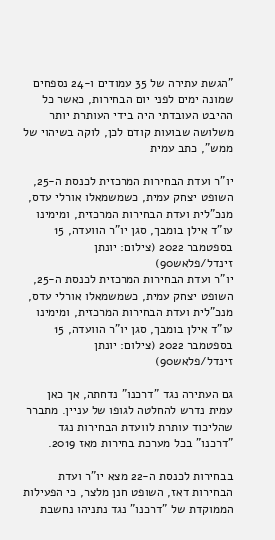"הגשת עתירה של 35 עמודים ו-24 נספחים שמונה ימים לפני יום הבחירות, כאשר כל ההיבט העובדתי היה בידי העותרת יותר משלושה שבועות קודם לכן, לוקה בשיהוי של ממש", כתב עמית

יו"ר ועדת הבחירות המרכזית לכנסת ה-25, השופט יצחק עמית, כשמשמאלו אורלי עדס, מנכ"לית ועדת הבחירות המרכזית, ומימינו עו"ד אילן בומבך, סגן יו"ר הוועדה, 15 בספטמבר 2022 (צילום: יונתן זינדל/פלאש90)
יו"ר ועדת הבחירות המרכזית לכנסת ה-25, השופט יצחק עמית, כשמשמאלו אורלי עדס, מנכ"לית ועדת הבחירות המרכזית, ומימינו עו"ד אילן בומבך, סגן יו"ר הוועדה, 15 בספטמבר 2022 (צילום: יונתן זינדל/פלאש90)

גם העתירה נגד "דרכנו" נדחתה, אך כאן עמית נדרש להחלטה לגופו של עניין. מתברר שהליכוד עותרת לוועדת הבחירות נגד "דרכנו" בכל מערכת בחירות מאז 2019.

בבחירות לכנסת ה-22 מצא יו"ר ועדת הבחירות דאז, השופט חנן מלצר, כי הפעילות הממוקדת של "דרכנו" נגד נתניהו נחשבת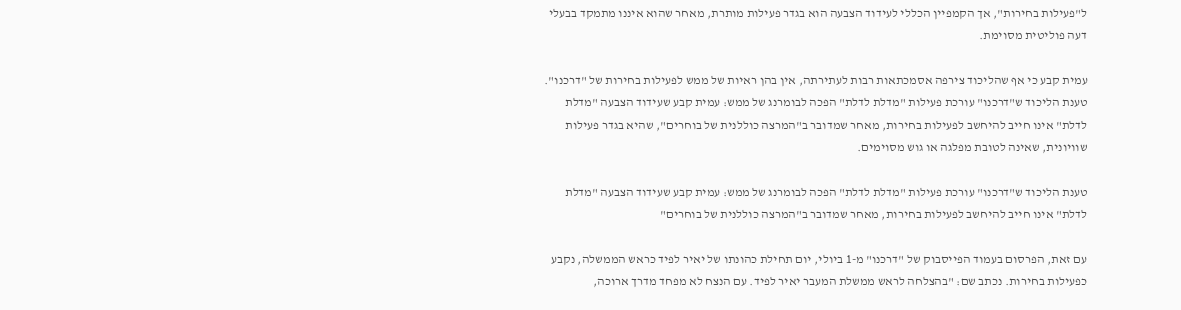ל"פעילות בחירות", אך הקמפיין הכללי לעידוד הצבעה הוא בגדר פעילות מותרת, מאחר שהוא איננו מתמקד בבעלי דעה פוליטית מסוימת.

עמית קבע כי אף שהליכוד צירפה אסמכתאות רבות לעתירתה, אין בהן ראיות של ממש לפעילות בחירות של "דרכנו". טענת הליכוד ש"דרכנו" עורכת פעילות "מדלת לדלת" הפכה לבומרנג של ממש: עמית קבע שעידוד הצבעה "מדלת לדלת" אינו חייב להיחשב לפעילות בחירות, מאחר שמדובר ב"המרצה כוללנית של בוחרים", שהיא בגדר פעילות שוויונית, שאינה לטובת מפלגה או גוש מסוימים.

טענת הליכוד ש"דרכנו" עורכת פעילות "מדלת לדלת" הפכה לבומרנג של ממש: עמית קבע שעידוד הצבעה "מדלת לדלת" אינו חייב להיחשב לפעילות בחירות, מאחר שמדובר ב"המרצה כוללנית של בוחרים"

עם זאת, הפרסום בעמוד הפייסבוק של "דרכנו" מ-1 ביולי, יום תחילת כהונתו של יאיר לפיד כראש הממשלה, נקבע כפעילות בחירות. נכתב שם: "בהצלחה לראש ממשלת המעבר יאיר לפיד. עם הנצח לא מפחד מדרך ארוכה,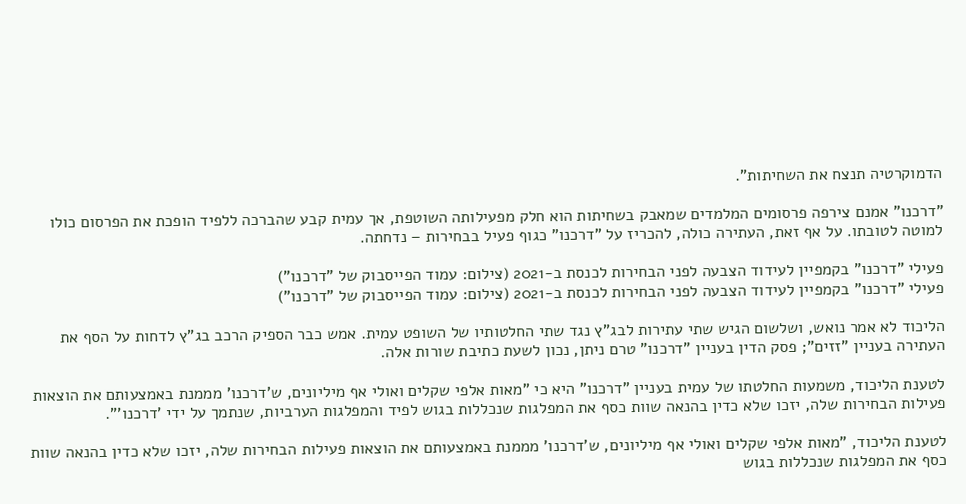הדמוקרטיה תנצח את השחיתות".

"דרכנו" אמנם צירפה פרסומים המלמדים שמאבק בשחיתות הוא חלק מפעילותה השוטפת, אך עמית קבע שהברכה ללפיד הופכת את הפרסום כולו למוטה לטובתו. על אף זאת, העתירה כולה, להכריז על "דרכנו" כגוף פעיל בבחירות – נדחתה.

פעילי "דרכנו" בקמפיין לעידוד הצבעה לפני הבחירות לכנסת ב-2021 (צילום: עמוד הפייסבוק של "דרכנו")
פעילי "דרכנו" בקמפיין לעידוד הצבעה לפני הבחירות לכנסת ב-2021 (צילום: עמוד הפייסבוק של "דרכנו")

הליכוד לא אמר נואש, ושלשום הגיש שתי עתירות לבג"ץ נגד שתי החלטותיו של השופט עמית. אמש כבר הספיק הרכב בג"ץ לדחות על הסף את העתירה בעניין "זזים"; פסק הדין בעניין "דרכנו" טרם ניתן, נכון לשעת כתיבת שורות אלה.

לטענת הליכוד, משמעות החלטתו של עמית בעניין "דרכנו" היא כי "מאות אלפי שקלים ואולי אף מיליונים, ש'דרכנו' מממנת באמצעותם את הוצאות פעילות הבחירות שלה, יזכו שלא כדין בהנאה שוות כסף את המפלגות שנכללות בגוש לפיד והמפלגות הערביות, שנתמך על ידי 'דרכנו'".

לטענת הליכוד, "מאות אלפי שקלים ואולי אף מיליונים, ש'דרכנו' מממנת באמצעותם את הוצאות פעילות הבחירות שלה, יזכו שלא כדין בהנאה שוות כסף את המפלגות שנכללות בגוש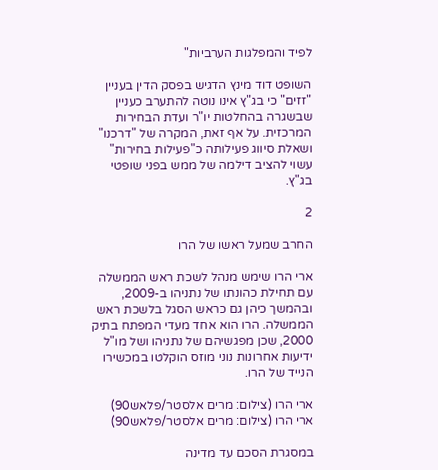לפיד והמפלגות הערביות"

השופט דוד מינץ הדגיש בפסק הדין בעניין "זזים" כי בג"ץ אינו נוטה להתערב כעניין שבשגרה בהחלטות יו"ר ועדת הבחירות המרכזית. על אף זאת, המקרה של "דרכנו" ושאלת סיווג פעילותה כ"פעילות בחירות" עשוי להציב דילמה של ממש בפני שופטי בג"ץ.

2

החרב שמעל ראשו של הרו

ארי הרו שימש מנהל לשכת ראש הממשלה עם תחילת כהונתו של נתניהו ב-2009, ובהמשך כיהן גם כראש הסגל בלשכת ראש הממשלה. הרו הוא אחד מעדי המפתח בתיק 2000, שכן מפגשיהם של נתניהו ושל מו"ל ידיעות אחרונות נוני מוזס הוקלטו במכשירו הנייד של הרו.

ארי הרו (צילום: מרים אלסטר/פלאש90)
ארי הרו (צילום: מרים אלסטר/פלאש90)

במסגרת הסכם עד מדינה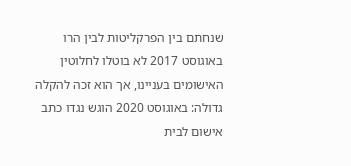שנחתם בין הפרקליטות לבין הרו באוגוסט 2017 לא בוטלו לחלוטין האישומים בעניינו, אך הוא זכה להקלה גדולה: באוגוסט 2020 הוגש נגדו כתב אישום לבית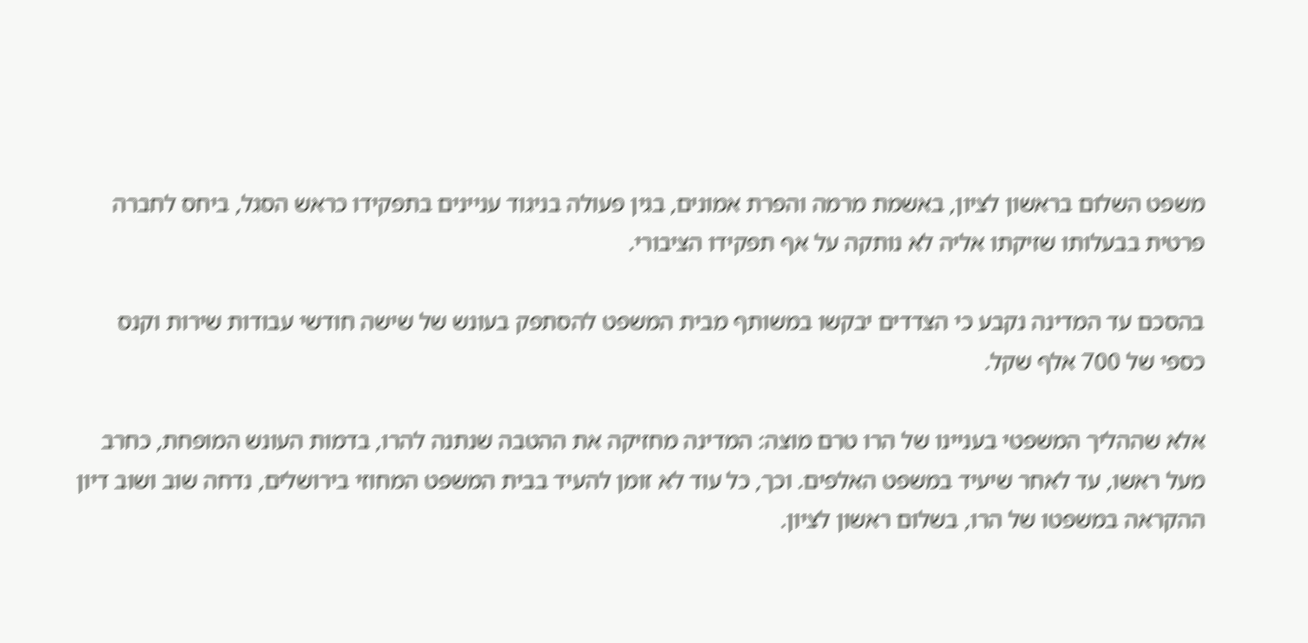משפט השלום בראשון לציון, באשמת מרמה והפרת אמונים, בגין פעולה בניגוד עניינים בתפקידו כראש הסגל, ביחס לחברה פרטית בבעלותו שזיקתו אליה לא נותקה על אף תפקידו הציבורי.

בהסכם עד המדינה נקבע כי הצדדים יבקשו במשותף מבית המשפט להסתפק בעונש של שישה חודשי עבודות שירות וקנס כספי של 700 אלף שקל.

אלא שההליך המשפטי בעניינו של הרו טרם מוצה: המדינה מחזיקה את ההטבה שנתנה להרו, בדמות העונש המופחת, כחרב מעל ראשו, עד לאחר שיעיד במשפט האלפים. וכך, כל עוד לא זומן להעיד בבית המשפט המחוזי בירושלים, נדחה שוב ושוב דיון ההקראה במשפטו של הרו, בשלום ראשון לציון.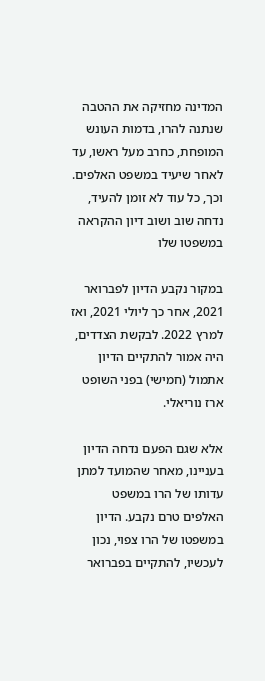המדינה מחזיקה את ההטבה שנתנה להרו, בדמות העונש המופחת, כחרב מעל ראשו, עד לאחר שיעיד במשפט האלפים. וכך, כל עוד לא זומן להעיד, נדחה שוב ושוב דיון ההקראה במשפטו שלו

במקור נקבע הדיון לפברואר 2021, אחר כך ליולי 2021, ואז למרץ 2022. לבקשת הצדדים, היה אמור להתקיים הדיון אתמול (חמישי) בפני השופט ארז נוריאלי.

אלא שגם הפעם נדחה הדיון בעניינו, מאחר שהמועד למתן עדותו של הרו במשפט האלפים טרם נקבע. הדיון במשפטו של הרו צפוי, נכון לעכשיו, להתקיים בפברואר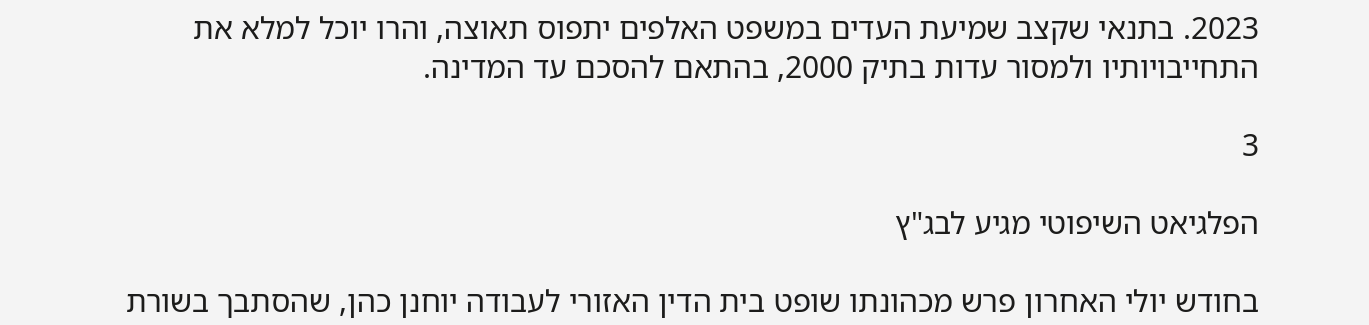2023. בתנאי שקצב שמיעת העדים במשפט האלפים יתפוס תאוצה, והרו יוכל למלא את התחייבויותיו ולמסור עדות בתיק 2000, בהתאם להסכם עד המדינה.

3

הפלגיאט השיפוטי מגיע לבג"ץ

בחודש יולי האחרון פרש מכהונתו שופט בית הדין האזורי לעבודה יוחנן כהן, שהסתבך בשורת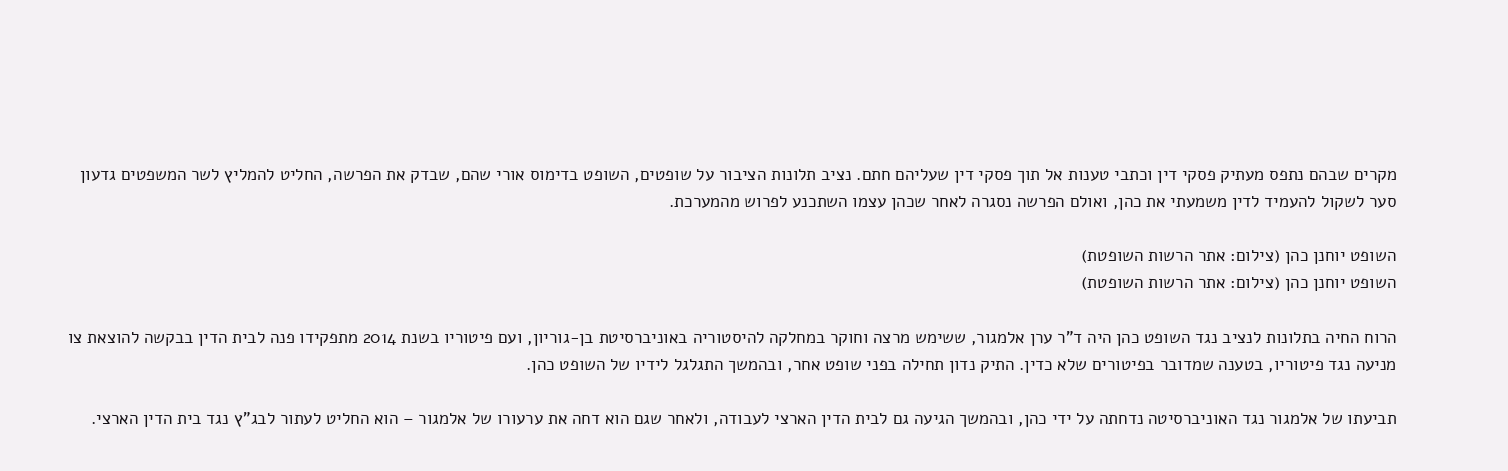מקרים שבהם נתפס מעתיק פסקי דין וכתבי טענות אל תוך פסקי דין שעליהם חתם. נציב תלונות הציבור על שופטים, השופט בדימוס אורי שהם, שבדק את הפרשה, החליט להמליץ לשר המשפטים גדעון סער לשקול להעמיד לדין משמעתי את כהן, ואולם הפרשה נסגרה לאחר שכהן עצמו השתכנע לפרוש מהמערכת.

השופט יוחנן כהן (צילום: אתר הרשות השופטת)
השופט יוחנן כהן (צילום: אתר הרשות השופטת)

הרוח החיה בתלונות לנציב נגד השופט כהן היה ד"ר ערן אלמגור, ששימש מרצה וחוקר במחלקה להיסטוריה באוניברסיטת בן-גוריון, ועם פיטוריו בשנת 2014 מתפקידו פנה לבית הדין בבקשה להוצאת צו מניעה נגד פיטוריו, בטענה שמדובר בפיטורים שלא כדין. התיק נדון תחילה בפני שופט אחר, ובהמשך התגלגל לידיו של השופט כהן.

תביעתו של אלמגור נגד האוניברסיטה נדחתה על ידי כהן, ובהמשך הגיעה גם לבית הדין הארצי לעבודה, ולאחר שגם הוא דחה את ערעורו של אלמגור – הוא החליט לעתור לבג"ץ נגד בית הדין הארצי.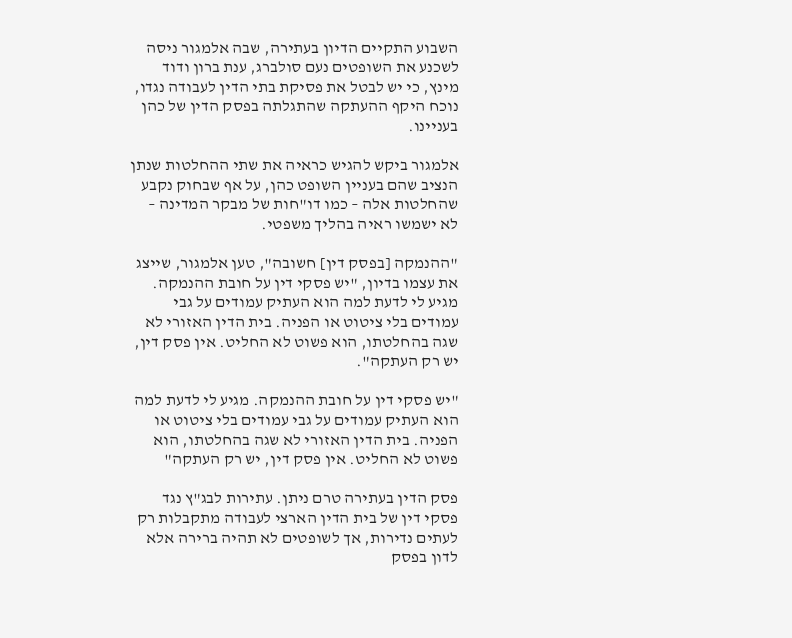השבוע התקיים הדיון בעתירה, שבה אלמגור ניסה לשכנע את השופטים נעם סולברג, ענת ברון ודוד מינץ, כי יש לבטל את פסיקת בתי הדין לעבודה נגדו, נוכח היקף ההעתקה שהתגלתה בפסק הדין של כהן בעניינו.

אלמגור ביקש להגיש כראיה את שתי ההחלטות שנתן הנציב שהם בעניין השופט כהן, על אף שבחוק נקבע שהחלטות אלה – כמו דו"חות של מבקר המדינה – לא ישמשו ראיה בהליך משפטי.

"ההנמקה [בפסק דין] חשובה", טען אלמגור, שייצג את עצמו בדיון, "יש פסקי דין על חובת ההנמקה. מגיע לי לדעת למה הוא העתיק עמודים על גבי עמודים בלי ציטוט או הפניה. בית הדין האזורי לא שגה בהחלטתו, הוא פשוט לא החליט. אין פסק דין, יש רק העתקה".

"יש פסקי דין על חובת ההנמקה. מגיע לי לדעת למה הוא העתיק עמודים על גבי עמודים בלי ציטוט או הפניה. בית הדין האזורי לא שגה בהחלטתו, הוא פשוט לא החליט. אין פסק דין, יש רק העתקה"

פסק הדין בעתירה טרם ניתן. עתירות לבג"ץ נגד פסקי דין של בית הדין הארצי לעבודה מתקבלות רק לעתים נדירות, אך לשופטים לא תהיה ברירה אלא לדון בפסק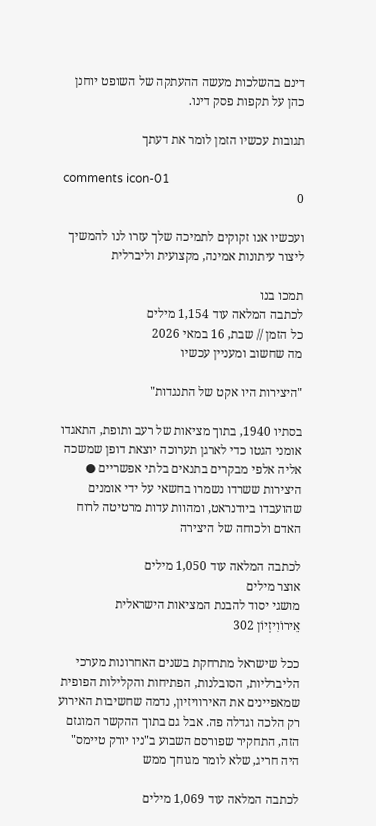דינם בהשלכות מעשה ההעתקה של השופט יוחנן כהן על תקפות פסק דינו.

תגובות עכשיו הזמן לומר את דעתך

comments icon-01
0

ועכשיו אנו זקוקים לתמיכה שלך עזרו לנו להמשיך ליצור עיתונות אמינה, מקצועית וליברלית

תמכו בנו
לכתבה המלאה עוד 1,154 מילים
כל הזמן // שבת, 16 במאי 2026
מה שחשוב ומעניין עכשיו

"היצירות היו אקט של התנגדות"

בסתיו 1940, בתוך מציאות של רעב ותופת, התאגדו אומני הגטו כדי לארגן תערוכה יוצאת דופן שמשכה אליה אלפי מבקרים בתנאים בלתי אפשריים ● היצירות ששרדו נשמרו בחשאי על ידי אומנים שהועבדו ביודנראט, ומהוות עדות מרטיטה לרוח האדם ולכוחה של היצירה

לכתבה המלאה עוד 1,050 מילים
אוצר מילים
מושגי יסוד להבנת המציאות הישראלית
אֵירוֹוִיזְיוֹן 302

ככל שישראל מתרחקת בשנים האחרונות מערכי הליברליות, הסובלנות, הפתיחות והקלילות הפופית שמאפיינים את האירוויזיון, נדמה שחשיבות האירוע רק הלכה וגדלה פה. אבל גם בתוך ההקשר המוגזם הזה, התחקיר שפורסם השבוע ב"ניו יורק טיימס" היה חריג, שלא לומר מגוחך ממש

לכתבה המלאה עוד 1,069 מילים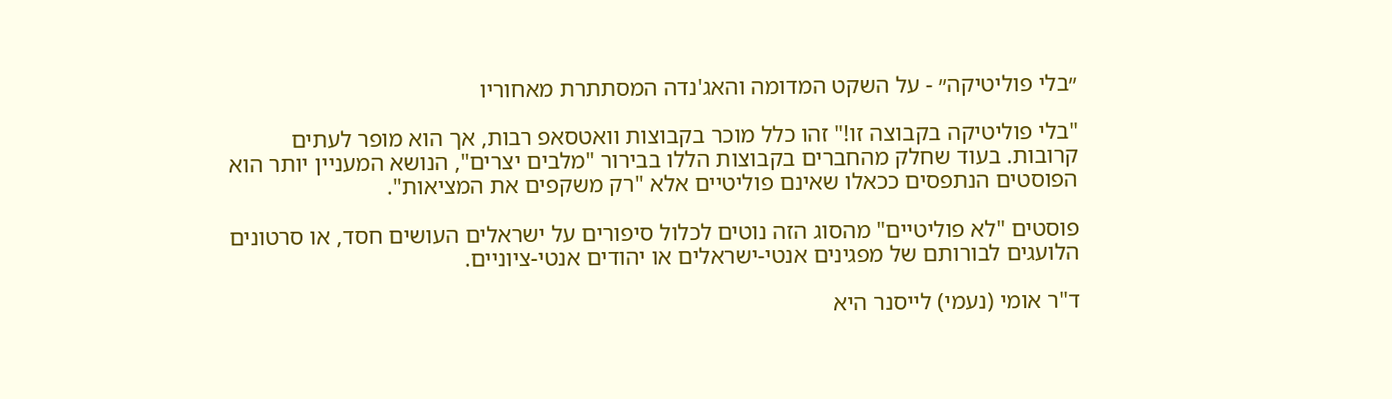״בלי פוליטיקה״ - על השקט המדומה והאג'נדה המסתתרת מאחוריו

"בלי פוליטיקה בקבוצה זו!" זהו כלל מוכר בקבוצות וואטסאפ רבות, אך הוא מופר לעתים קרובות. בעוד שחלק מהחברים בקבוצות הללו בבירור "מלבים יצרים", הנושא המעניין יותר הוא הפוסטים הנתפסים ככאלו שאינם פוליטיים אלא "רק משקפים את המציאות".

פוסטים "לא פוליטיים" מהסוג הזה נוטים לכלול סיפורים על ישראלים העושים חסד, או סרטונים הלועגים לבורותם של מפגינים אנטי-ישראלים או יהודים אנטי-ציוניים.

ד"ר אומי (נעמי) לייסנר היא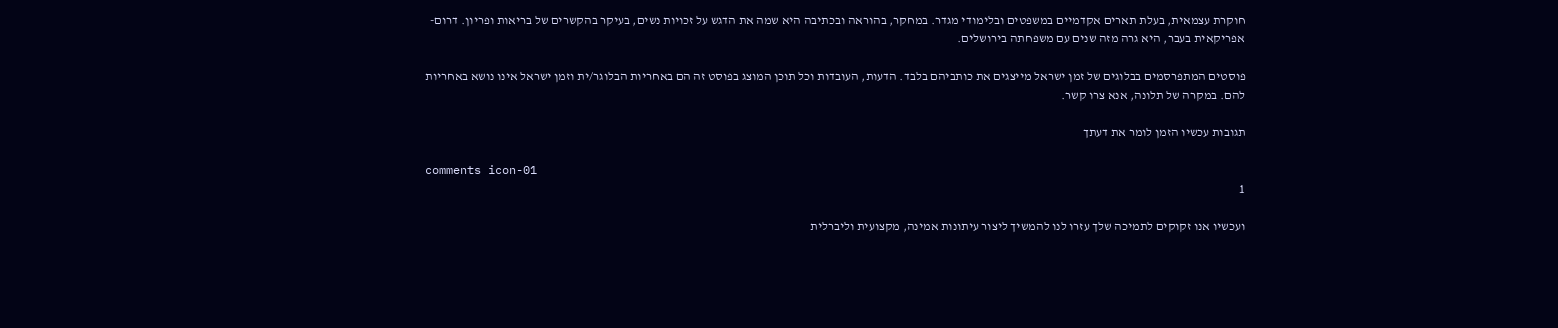חוקרת עצמאית, בעלת תארים אקדמיים במשפטים ובלימודי מגדר. במחקר, בהוראה ובכתיבה היא שמה את הדגש על זכויות נשים, בעיקר בהקשרים של בריאות ופריון. דרום- אפריקאית בעבר, היא גרה מזה שנים עם משפחתה בירושלים.

פוסטים המתפרסמים בבלוגים של זמן ישראל מייצגים את כותביהם בלבד. הדעות, העובדות וכל תוכן המוצג בפוסט זה הם באחריות הבלוגר/ית וזמן ישראל אינו נושא באחריות להם. במקרה של תלונה, אנא צרו קשר.

תגובות עכשיו הזמן לומר את דעתך

comments icon-01
1

ועכשיו אנו זקוקים לתמיכה שלך עזרו לנו להמשיך ליצור עיתונות אמינה, מקצועית וליברלית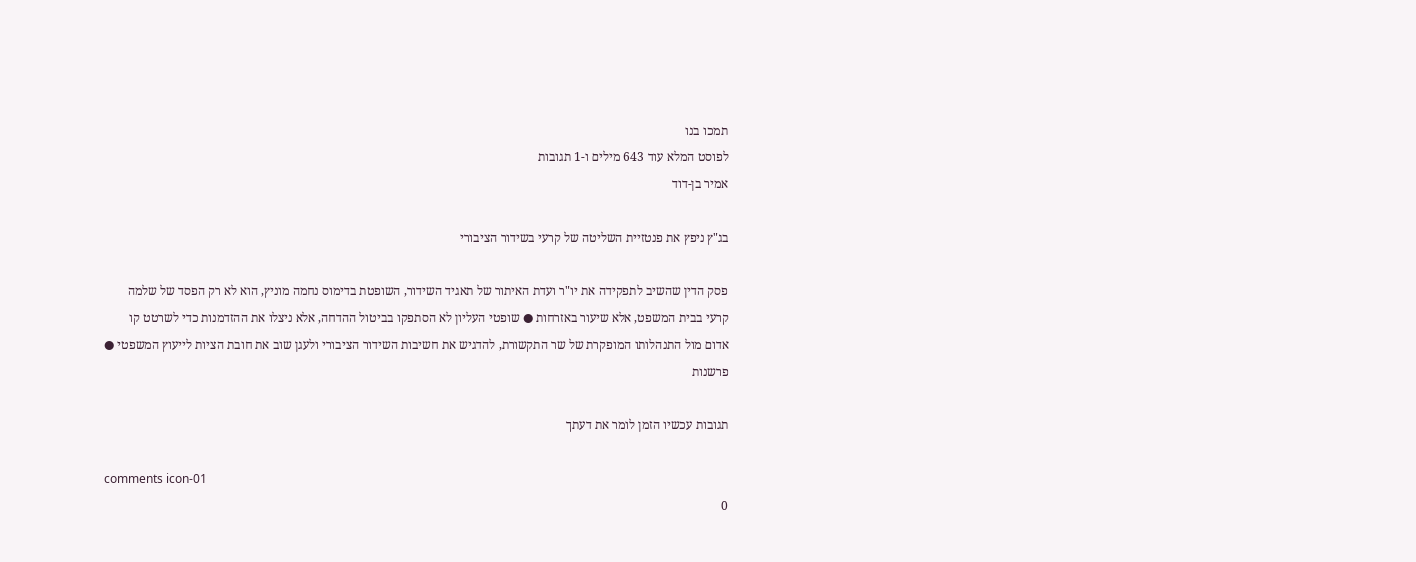תמכו בנו
לפוסט המלא עוד 643 מילים ו-1 תגובות
אמיר בן-דוד

בג"ץ ניפץ את פנטזיית השליטה של קרעי בשידור הציבורי

פסק הדין שהשיב לתפקידה את יו"ר ועדת האיתור של תאגיד השידור, השופטת בדימוס נחמה מוניץ, הוא לא רק הפסד של שלמה קרעי בבית המשפט, אלא שיעור באזרחות ● שופטי העליון לא הסתפקו בביטול ההדחה, אלא ניצלו את ההזדמנות כדי לשרטט קו אדום מול התנהלותו המופקרת של שר התקשורת, להדגיש את חשיבות השידור הציבורי ולעגן שוב את חובת הציות לייעוץ המשפטי ● פרשנות

תגובות עכשיו הזמן לומר את דעתך

comments icon-01
0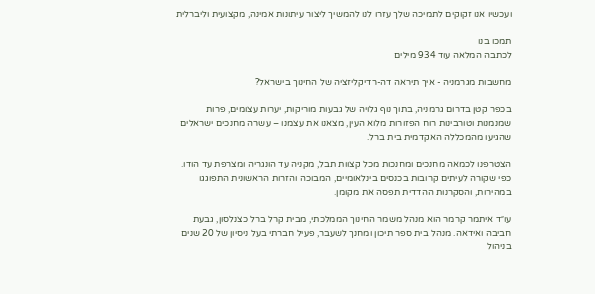ועכשיו אנו זקוקים לתמיכה שלך עזרו לנו להמשיך ליצור עיתונות אמינה, מקצועית וליברלית

תמכו בנו
לכתבה המלאה עוד 934 מילים

מחשבות מגרמניה - איך תיראה דה-רדיקליזציה של החינוך בישראל?

בכפר קטן בדרום גרמניה, בתוך נוף גלויה של גבעות מוריקות, יערות עצומים, פרות שמנמנות וטורבינות רוח הפזורות מלוא העין, מצאנו את עצמנו – עשרה מחנכים ישראלים שהגיעו מהמכללה האקדמית בית ברל.

הצטרפנו לכמאה מחנכים ומחנכות מכל קצוות תבל, מקניה עד הונגריה ומצרפת עד הודו. כפי שקורה לעיתים קרובות בכנסים בינלאומיים, המבוכה והזרות הראשונית התפוגגו במהירות, והסקרנות ההדדית תפסה את מקומן.

עו״ד איתמר קרמר הוא מנהל משמר החינוך הממלכתי, מבית קרל ברל כצנלסון, גבעת חביבה ואידאה. מנהל בית ספר תיכון ומחנך לשעבר, פעיל חברתי בעל ניסיון של 20 שנים בניהול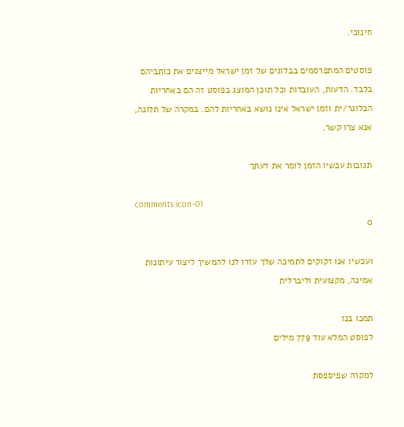חינוכי.

פוסטים המתפרסמים בבלוגים של זמן ישראל מייצגים את כותביהם בלבד. הדעות, העובדות וכל תוכן המוצג בפוסט זה הם באחריות הבלוגר/ית וזמן ישראל אינו נושא באחריות להם. במקרה של תלונה, אנא צרו קשר.

תגובות עכשיו הזמן לומר את דעתך

comments icon-01
0

ועכשיו אנו זקוקים לתמיכה שלך עזרו לנו להמשיך ליצור עיתונות אמינה, מקצועית וליברלית

תמכו בנו
לפוסט המלא עוד 779 מילים

למקרה שפיספסת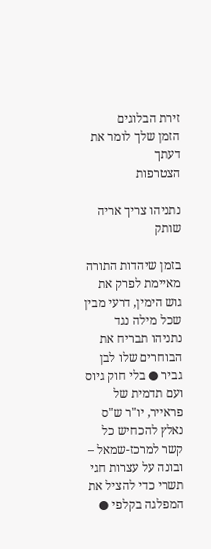זירת הבלוגים
הזמן שלך לומר את דעתך
הצטרפות

נתניהו צריך אריה שותק

בזמן שיהדות התורה מאיימת לפרק את גוש הימין, דרעי מבין שכל מילה נגד נתניהו תבריח את הבוחרים שלו לבן גביר ● בלי חוק גיוס ועם תדמית של פראייר, יו"ר ש"ס נאלץ להכחיש כל קשר למרכז-שמאל – ובונה על עצרות חגי תשרי כדי להציל את המפלגה בקלפי ●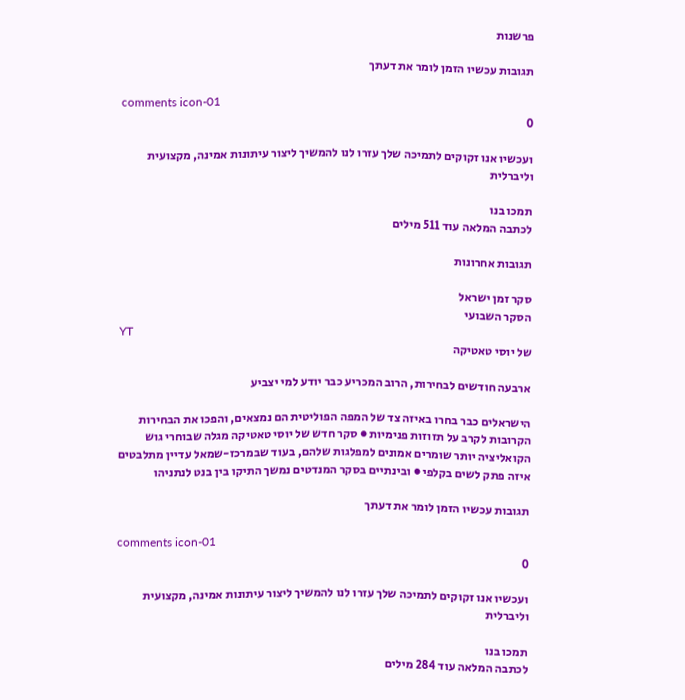פרשנות

תגובות עכשיו הזמן לומר את דעתך

comments icon-01
0

ועכשיו אנו זקוקים לתמיכה שלך עזרו לנו להמשיך ליצור עיתונות אמינה, מקצועית וליברלית

תמכו בנו
לכתבה המלאה עוד 511 מילים

תגובות אחרונות

סקר זמן ישראל
הסקר השבועי
YT
של יוסי טאטיקה

ארבעה חודשים לבחירות, הרוב המכריע כבר יודע למי יצביע

הישראלים כבר בחרו באיזה צד של המפה הפוליטית הם נמצאים, והפכו את הבחירות הקרובות לקרב על תזוזות פנימיות ● סקר חדש של יוסי טאטיקה מגלה שבוחרי גוש הקואליציה יותר שומרים אמונים למפלגות שלהם, בעוד שבמרכז-שמאל עדיין מתלבטים איזה פתק לשים בקלפי ● ובינתיים בסקר המנדטים נמשך התיקו בין בנט לנתניהו

תגובות עכשיו הזמן לומר את דעתך

comments icon-01
0

ועכשיו אנו זקוקים לתמיכה שלך עזרו לנו להמשיך ליצור עיתונות אמינה, מקצועית וליברלית

תמכו בנו
לכתבה המלאה עוד 284 מילים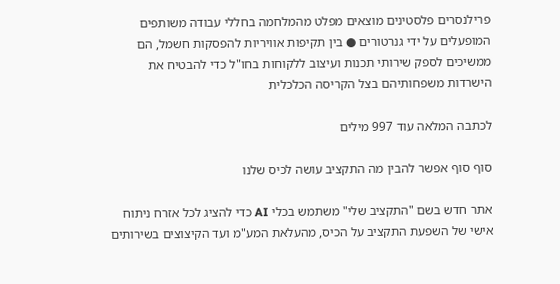פרילנסרים פלסטינים מוצאים מפלט מהמלחמה בחללי עבודה משותפים המופעלים על ידי גנרטורים ● בין תקיפות אוויריות להפסקות חשמל, הם ממשיכים לספק שירותי תכנות ועיצוב ללקוחות בחו"ל כדי להבטיח את הישרדות משפחותיהם בצל הקריסה הכלכלית

לכתבה המלאה עוד 997 מילים

סוף סוף אפשר להבין מה התקציב עושה לכיס שלנו

אתר חדש בשם "התקציב שלי" משתמש בכלי AI כדי להציג לכל אזרח ניתוח אישי של השפעת התקציב על הכיס, מהעלאת המע"מ ועד הקיצוצים בשירותים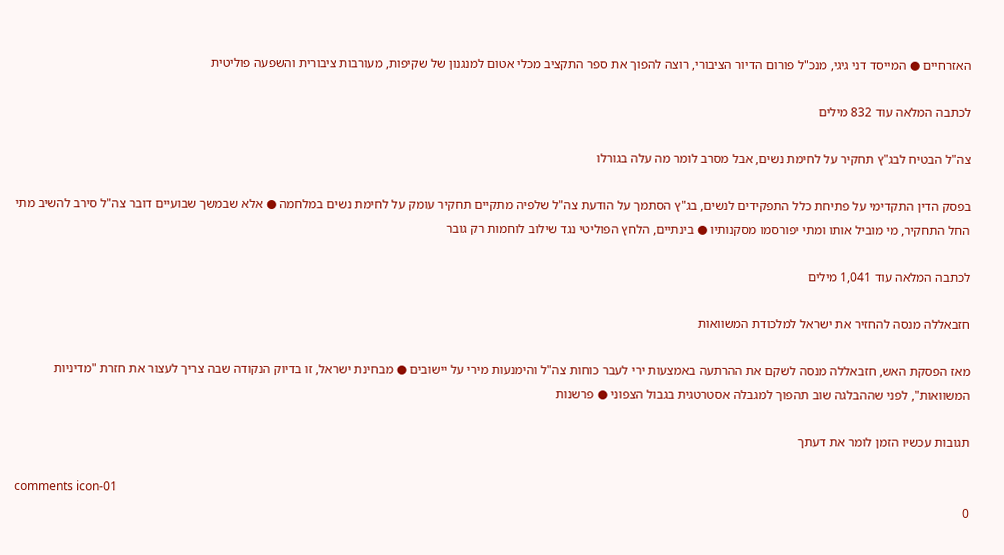האזרחיים ● המייסד דני גיגי, מנכ"ל פורום הדיור הציבורי, רוצה להפוך את ספר התקציב מכלי אטום למנגנון של שקיפות, מעורבות ציבורית והשפעה פוליטית

לכתבה המלאה עוד 832 מילים

צה"ל הבטיח לבג"ץ תחקיר על לחימת נשים, אבל מסרב לומר מה עלה בגורלו

בפסק הדין התקדימי על פתיחת כלל התפקידים לנשים, בג"ץ הסתמך על הודעת צה"ל שלפיה מתקיים תחקיר עומק על לחימת נשים במלחמה ● אלא שבמשך שבועיים דובר צה"ל סירב להשיב מתי החל התחקיר, מי מוביל אותו ומתי יפורסמו מסקנותיו ● בינתיים, הלחץ הפוליטי נגד שילוב לוחמות רק גובר

לכתבה המלאה עוד 1,041 מילים

חזבאללה מנסה להחזיר את ישראל למלכודת המשוואות

מאז הפסקת האש, חזבאללה מנסה לשקם את ההרתעה באמצעות ירי לעבר כוחות צה"ל והימנעות מירי על יישובים ● מבחינת ישראל, זו בדיוק הנקודה שבה צריך לעצור את חזרת "מדיניות המשוואות", לפני שההבלגה שוב תהפוך למגבלה אסטרטגית בגבול הצפוני ● פרשנות

תגובות עכשיו הזמן לומר את דעתך

comments icon-01
0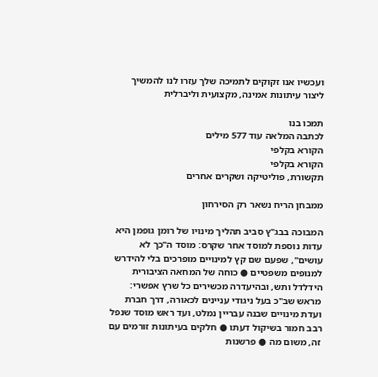ועכשיו אנו זקוקים לתמיכה שלך עזרו לנו להמשיך ליצור עיתונות אמינה, מקצועית וליברלית

תמכו בנו
לכתבה המלאה עוד 577 מילים
הקורא בקלפי
הקורא בקלפי
תקשורת, פוליטיקה ושקרים אחרים

ממבחן הריח נשאר רק הסירחון

המבוכה בבג"ץ סביב תהליך מינויו של רומן גופמן היא עדות נוספת למוסד אחר שקרס: מוסד ה"כך לא עושים", שפעם שם קץ למינויים מופרכים בלי להידרש למנופים משפטיים ● כוחה של המחאה הציבורית הידלדל ותש, ובהיעדרה מכשירים כל שרץ אפשרי: מראש שב"כ בעל ניגודי עניינים לכאורה, דרך חברת ועדת מינויים שבנה עבריין נמלט, ועד ראש מוסד שנפל רבב חמור בשיקול דעתו ● חלקים בעיתונות זורמים עם זה, משום מה ● פרשנות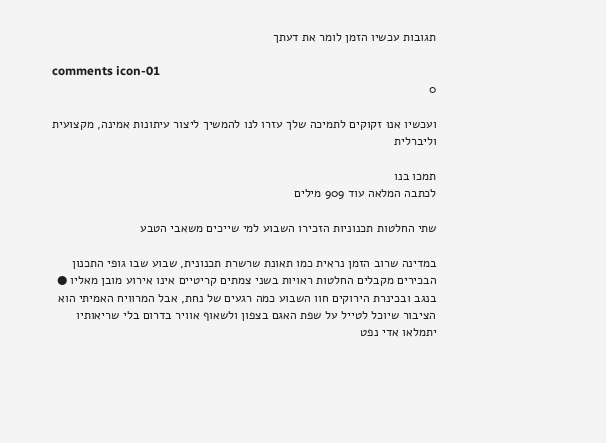תגובות עכשיו הזמן לומר את דעתך

comments icon-01
0

ועכשיו אנו זקוקים לתמיכה שלך עזרו לנו להמשיך ליצור עיתונות אמינה, מקצועית וליברלית

תמכו בנו
לכתבה המלאה עוד 909 מילים

שתי החלטות תכנוניות הזכירו השבוע למי שייכים משאבי הטבע

במדינה שרוב הזמן נראית כמו תאונת שרשרת תכנונית, שבוע שבו גופי התכנון הבכירים מקבלים החלטות ראויות בשני צמתים קריטיים אינו אירוע מובן מאליו ● בנגב ובכינרת הירוקים חוו השבוע כמה רגעים של נחת, אבל המרוויח האמיתי הוא הציבור שיוכל לטייל על שפת האגם בצפון ולשאוף אוויר בדרום בלי שריאותיו יתמלאו אדי נפט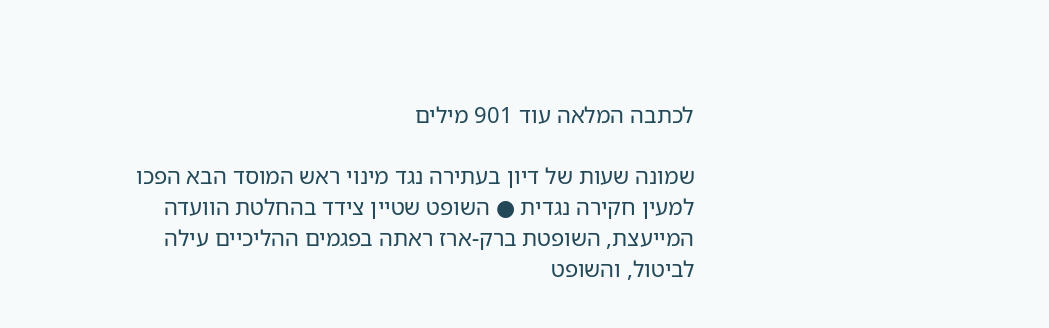לכתבה המלאה עוד 901 מילים

שמונה שעות של דיון בעתירה נגד מינוי ראש המוסד הבא הפכו למעין חקירה נגדית ● השופט שטיין צידד בהחלטת הוועדה המייעצת, השופטת ברק-ארז ראתה בפגמים ההליכיים עילה לביטול, והשופט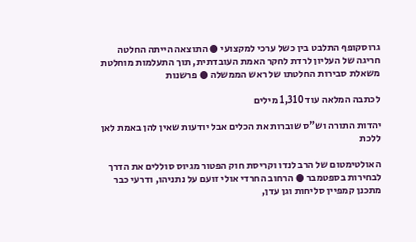גרוסקופף התלבט בין כשל ערכי למקצועי ● התוצאה הייתה החלטה חריגה של העליון לרדת לחקר האמת העובדתית, תוך התעלמות מוחלטת משאלת סבירות החלטתו של ראש הממשלה ● פרשנות

לכתבה המלאה עוד 1,310 מילים

יהדות התורה וש"ס שוברות את הכלים אבל יודעות שאין להן באמת לאן ללכת

האולטימטום של הרב לנדו וקריסת חוק הפטור מגיוס סוללים את הדרך לבחירות בספטמבר ● הרחוב החרדי אולי זועם על נתניהו, ודרעי כבר מתכנן קמפיין סליחות וגן עדן,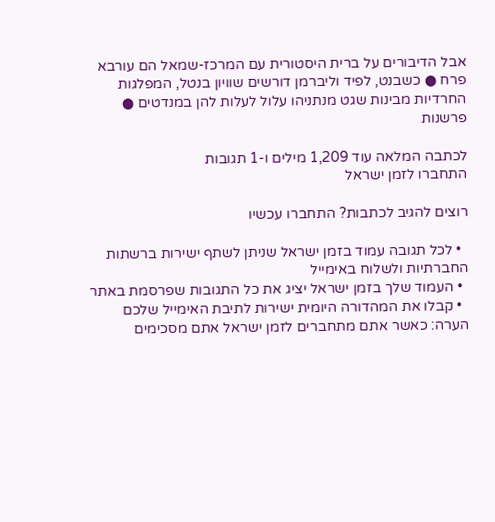אבל הדיבורים על ברית היסטורית עם המרכז-שמאל הם עורבא פרח ● כשבנט, לפיד וליברמן דורשים שוויון בנטל, המפלגות החרדיות מבינות שגט מנתניהו עלול לעלות להן במנדטים ● פרשנות

לכתבה המלאה עוד 1,209 מילים ו-1 תגובות
התחברו לזמן ישראל

רוצים להגיב לכתבות? התחברו עכשיו

  • לכל תגובה עמוד בזמן ישראל שניתן לשתף ישירות ברשתות החברתיות ולשלוח באימייל
  • העמוד שלך בזמן ישראל יציג את כל התגובות שפרסמת באתר
  • קבלו את המהדורה היומית ישירות לתיבת האימייל שלכם
הערה: כאשר אתם מתחברים לזמן ישראל אתם מסכימים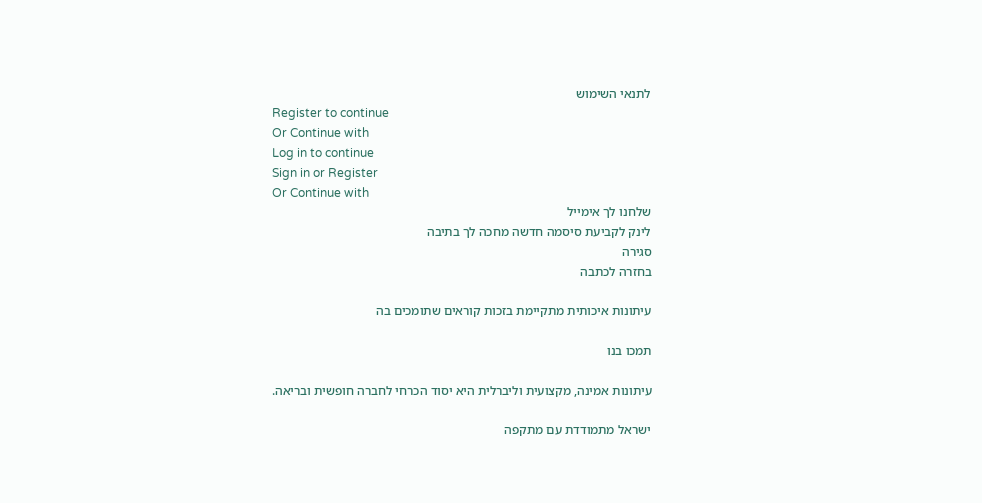לתנאי השימוש
Register to continue
Or Continue with
Log in to continue
Sign in or Register
Or Continue with
שלחנו לך אימייל
לינק לקביעת סיסמה חדשה מחכה לך בתיבה
סגירה
בחזרה לכתבה

עיתונות איכותית מתקיימת בזכות קוראים שתומכים בה

תמכו בנו

עיתונות אמינה, מקצועית וליברלית היא יסוד הכרחי לחברה חופשית ובריאה.

ישראל מתמודדת עם מתקפה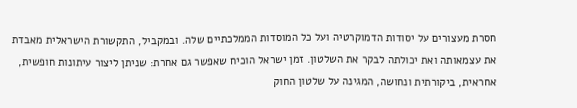חסרת מעצורים על יסודות הדמוקרטיה ועל כל המוסדות הממלכתיים שלה. ובמקביל, התקשורת הישראלית מאבדת את עצמאותה ואת יכולתה לבקר את השלטון. זמן ישראל הוכיח שאפשר גם אחרת: שניתן ליצור עיתונות חופשית, אחראית, ביקורתית ונחושה, המגינה על שלטון החוק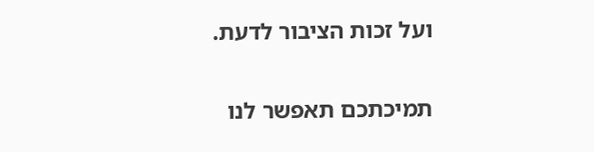ועל זכות הציבור לדעת.

תמיכתכם תאפשר לנו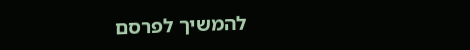להמשיך לפרסם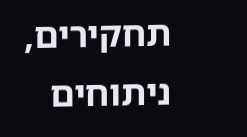תחקירים, ניתוחים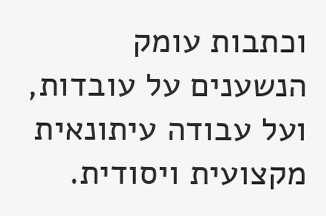וכתבות עומק הנשענים על עובדות, ועל עבודה עיתונאית מקצועית ויסודית.